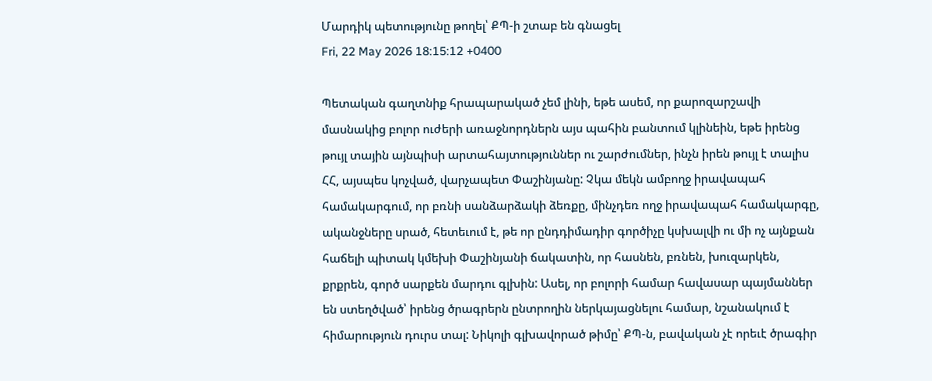Մարդիկ պետությունը թողել՝ ՔՊ-ի շտաբ են գնացել
Fri, 22 May 2026 18:15:12 +0400

Պետական գաղտնիք հրապարակած չեմ լինի, եթե ասեմ, որ քարոզարշավի մասնակից բոլոր ուժերի առաջնորդներն այս պահին բանտում կլինեին, եթե իրենց թույլ տային այնպիսի արտահայտություններ ու շարժումներ, ինչն իրեն թույլ է տալիս ՀՀ, այսպես կոչված, վարչապետ Փաշինյանը: Չկա մեկն ամբողջ իրավապահ համակարգում, որ բռնի սանձարձակի ձեռքը, մինչդեռ ողջ իրավապահ համակարգը, ականջները սրած, հետեւում է, թե որ ընդդիմադիր գործիչը կսխալվի ու մի ոչ այնքան հաճելի պիտակ կմեխի Փաշինյանի ճակատին, որ հասնեն, բռնեն, խուզարկեն, քրքրեն, գործ սարքեն մարդու գլխին: Ասել, որ բոլորի համար հավասար պայմաններ են ստեղծված՝ իրենց ծրագրերն ընտրողին ներկայացնելու համար, նշանակում է հիմարություն դուրս տալ: Նիկոլի գլխավորած թիմը՝ ՔՊ-ն, բավական չէ որեւէ ծրագիր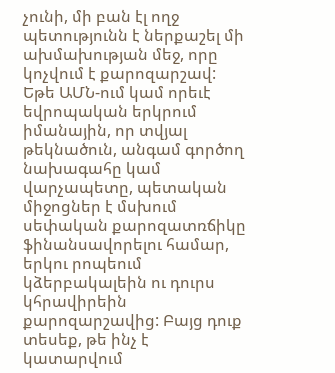չունի, մի բան էլ ողջ պետությունն է ներքաշել մի ախմախության մեջ, որը կոչվում է քարոզարշավ: Եթե ԱՄՆ-ում կամ որեւէ եվրոպական երկրում իմանային, որ տվյալ թեկնածուն, անգամ գործող նախագահը կամ վարչապետը, պետական միջոցներ է մսխում սեփական քարոզատռճիկը ֆինանսավորելու համար, երկու րոպեում կձերբակալեին ու դուրս կհրավիրեին քարոզարշավից: Բայց դուք տեսեք, թե ինչ է կատարվում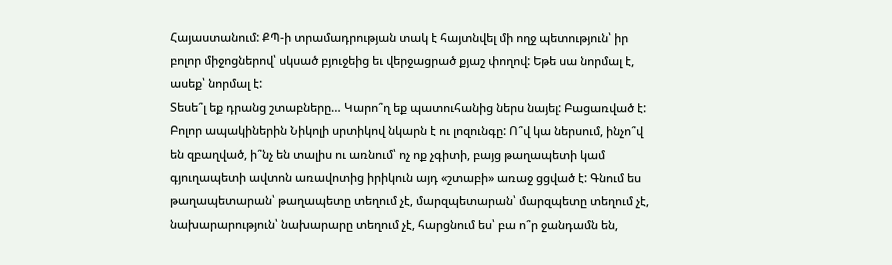Հայաստանում: ՔՊ-ի տրամադրության տակ է հայտնվել մի ողջ պետություն՝ իր բոլոր միջոցներով՝ սկսած բյուջեից եւ վերջացրած քյաշ փողով: Եթե սա նորմալ է, ասեք՝ նորմալ է:
Տեսե՞լ եք դրանց շտաբները… Կարո՞ղ եք պատուհանից ներս նայել: Բացառված է: Բոլոր ապակիներին Նիկոլի սրտիկով նկարն է ու լոզունգը: Ո՞վ կա ներսում, ինչո՞վ են զբաղված, ի՞նչ են տալիս ու առնում՝ ոչ ոք չգիտի, բայց թաղապետի կամ գյուղապետի ավտոն առավոտից իրիկուն այդ «շտաբի» առաջ ցցված է: Գնում ես թաղապետարան՝ թաղապետը տեղում չէ, մարզպետարան՝ մարզպետը տեղում չէ, նախարարություն՝ նախարարը տեղում չէ, հարցնում ես՝ բա ո՞ր ջանդամն են,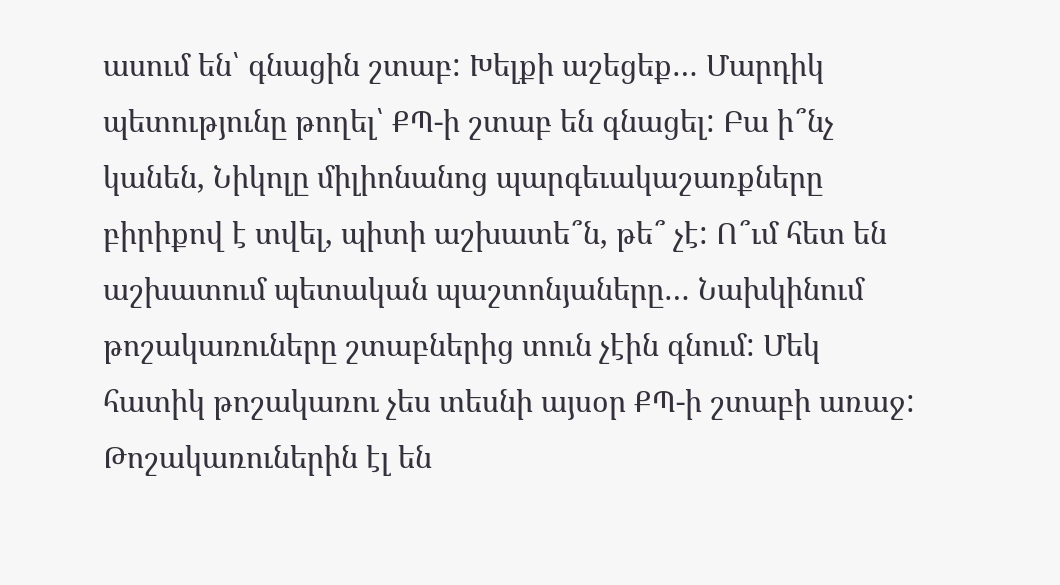ասում են՝ գնացին շտաբ: Խելքի աշեցեք… Մարդիկ պետությունը թողել՝ ՔՊ-ի շտաբ են գնացել: Բա ի՞նչ կանեն, Նիկոլը միլիոնանոց պարգեւակաշառքները բիրիքով է տվել, պիտի աշխատե՞ն, թե՞ չէ: Ո՞ւմ հետ են աշխատում պետական պաշտոնյաները… Նախկինում թոշակառուները շտաբներից տուն չէին գնում: Մեկ հատիկ թոշակառու չես տեսնի այսօր ՔՊ-ի շտաբի առաջ: Թոշակառուներին էլ են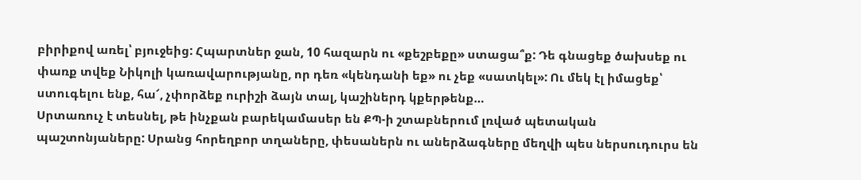բիրիքով առել՝ բյուջեից: Հպարտներ ջան, 10 հազարն ու «քեշբեքը» ստացա՞ք: Դե գնացեք ծախսեք ու փառք տվեք Նիկոլի կառավարությանը, որ դեռ «կենդանի եք» ու չեք «սատկել»: Ու մեկ էլ իմացեք՝ ստուգելու ենք, հա՜, չփորձեք ուրիշի ձայն տալ, կաշիներդ կքերթենք…
Սրտառուչ է տեսնել, թե ինչքան բարեկամասեր են ՔՊ-ի շտաբներում լռված պետական պաշտոնյաները: Սրանց հորեղբոր տղաները, փեսաներն ու աներձագները մեղվի պես ներսուդուրս են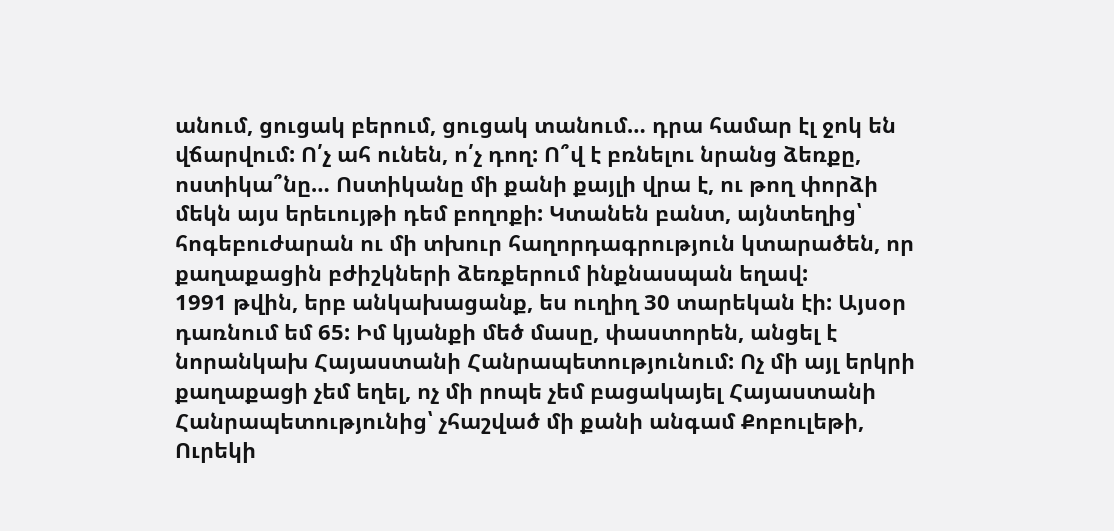անում, ցուցակ բերում, ցուցակ տանում… դրա համար էլ ջոկ են վճարվում: Ո՛չ ահ ունեն, ո՛չ դող: Ո՞վ է բռնելու նրանց ձեռքը, ոստիկա՞նը… Ոստիկանը մի քանի քայլի վրա է, ու թող փորձի մեկն այս երեւույթի դեմ բողոքի: Կտանեն բանտ, այնտեղից՝ հոգեբուժարան ու մի տխուր հաղորդագրություն կտարածեն, որ քաղաքացին բժիշկների ձեռքերում ինքնասպան եղավ:
1991 թվին, երբ անկախացանք, ես ուղիղ 30 տարեկան էի: Այսօր դառնում եմ 65: Իմ կյանքի մեծ մասը, փաստորեն, անցել է նորանկախ Հայաստանի Հանրապետությունում: Ոչ մի այլ երկրի քաղաքացի չեմ եղել, ոչ մի րոպե չեմ բացակայել Հայաստանի Հանրապետությունից՝ չհաշված մի քանի անգամ Քոբուլեթի, Ուրեկի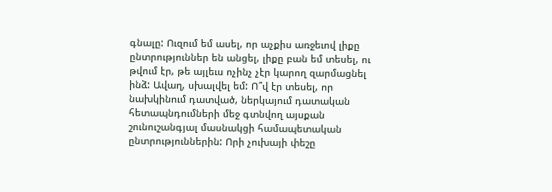գնալը: Ուզում եմ ասել, որ աչքիս առջեւով լիքը ընտրություններ են անցել, լիքը բան եմ տեսել, ու թվում էր, թե այլեւս ոչինչ չէր կարող զարմացնել ինձ: Ավաղ, սխալվել եմ: Ո՞վ էր տեսել, որ նախկինում դատված, ներկայում դատական հետապնդումների մեջ գտնվող այսքան շունուշանգյալ մասնակցի համապետական ընտրություններին: Որի չուխայի փեշը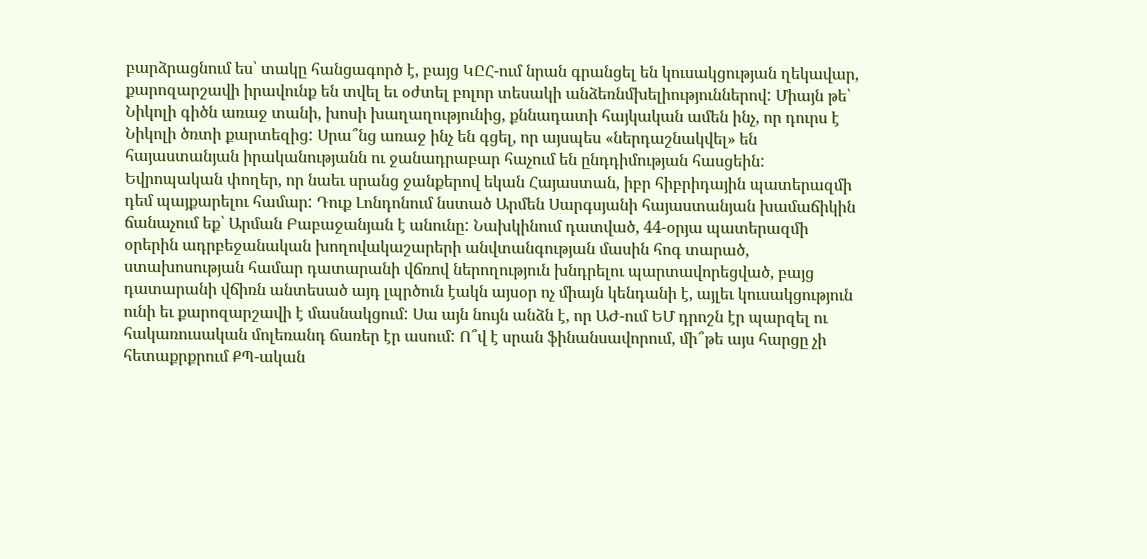բարձրացնում ես՝ տակը հանցագործ է, բայց ԿԸՀ-ում նրան գրանցել են կուսակցության ղեկավար, քարոզարշավի իրավունք են տվել եւ օժտել բոլոր տեսակի անձեռնմխելիություններով: Միայն թե՝ Նիկոլի գիծն առաջ տանի, խոսի խաղաղությունից, քննադատի հայկական ամեն ինչ, որ դուրս է Նիկոլի ծռտի քարտեզից: Սրա՞նց առաջ ինչ են գցել, որ այսպես «ներդաշնակվել» են հայաստանյան իրականությանն ու ջանադրաբար հաչում են ընդդիմության հասցեին: Եվրոպական փողեր, որ նաեւ սրանց ջանքերով եկան Հայաստան, իբր հիբրիդային պատերազմի դեմ պայքարելու համար: Դուք Լոնդոնում նստած Արմեն Սարգսյանի հայաստանյան խամաճիկին ճանաչում եք՝ Արման Բաբաջանյան է անունը: Նախկինում դատված, 44-օրյա պատերազմի օրերին ադրբեջանական խողովակաշարերի անվտանգության մասին հոգ տարած, ստախոսության համար դատարանի վճռով ներողություն խնդրելու պարտավորեցված, բայց դատարանի վճիռն անտեսած այդ լպրծուն էակն այսօր ոչ միայն կենդանի է, այլեւ կուսակցություն ունի եւ քարոզարշավի է մասնակցում: Սա այն նույն անձն է, որ ԱԺ-ում ԵՄ դրոշն էր պարզել ու հակառուսական մոլեռանդ ճառեր էր ասում: Ո՞վ է սրան ֆինանսավորում, մի՞թե այս հարցը չի հետաքրքրում ՔՊ-ական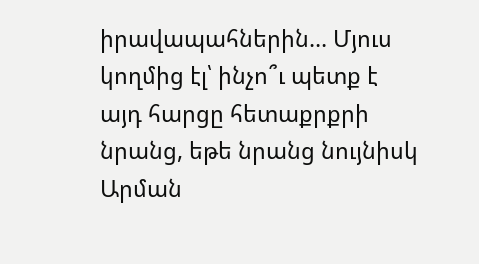իրավապահներին… Մյուս կողմից էլ՝ ինչո՞ւ պետք է այդ հարցը հետաքրքրի նրանց, եթե նրանց նույնիսկ Արման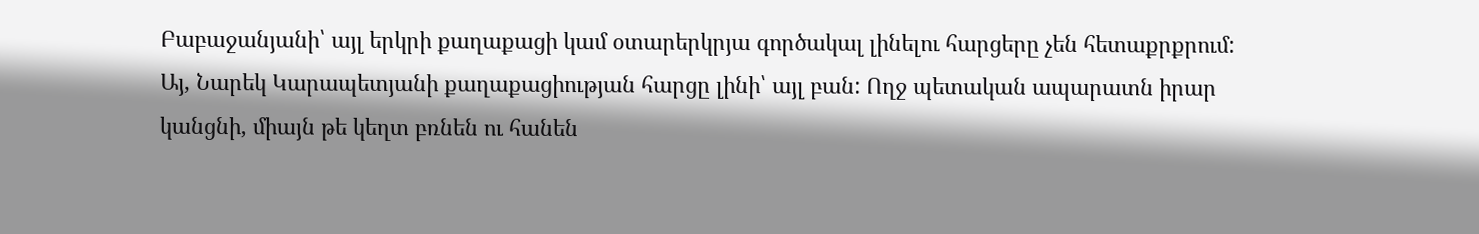Բաբաջանյանի՝ այլ երկրի քաղաքացի կամ օտարերկրյա գործակալ լինելու հարցերը չեն հետաքրքրում: Այ, Նարեկ Կարապետյանի քաղաքացիության հարցը լինի՝ այլ բան: Ողջ պետական ապարատն իրար կանցնի, միայն թե կեղտ բռնեն ու հանեն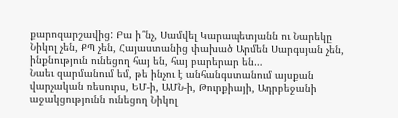քարոզարշավից: Բա ի՞նչ, Սամվել Կարապետյանն ու Նարեկը Նիկոլ չեն, ՔՊ չեն, Հայաստանից փախած Արմեն Սարգսյան չեն, ինքնություն ունեցող հայ են, հայ բարերար են…
Նաեւ զարմանում եմ, թե ինչու է անհանգստանում այսքան վարչական ռեսուրս, ԵՄ-ի, ԱՄՆ-ի, Թուրքիայի, Ադրբեջանի աջակցությունն ունեցող Նիկոլ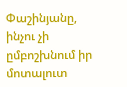Փաշինյանը, ինչու չի ըմբոշխնում իր մոտալուտ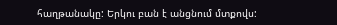հաղթանակը: Երկու բան է անցնում մտքովս: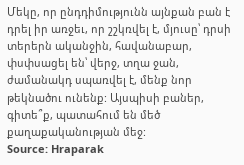Մեկը, որ ընդդիմությունն այնքան բան է դրել իր առջեւ, որ շշկռվել է, մյուսը՝ դրսի տերերն ականջին, հավանաբար, փսփսացել են՝ վերջ, տղա ջան, ժամանակդ սպառվել է, մենք նոր թեկնածու ունենք: Այսպիսի բաներ, գիտե՞ք, պատահում են մեծ քաղաքականության մեջ:
Source: Hraparak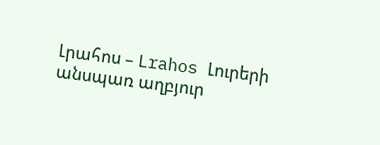Լրահոս – Lrahos Լուրերի անսպառ աղբյուր